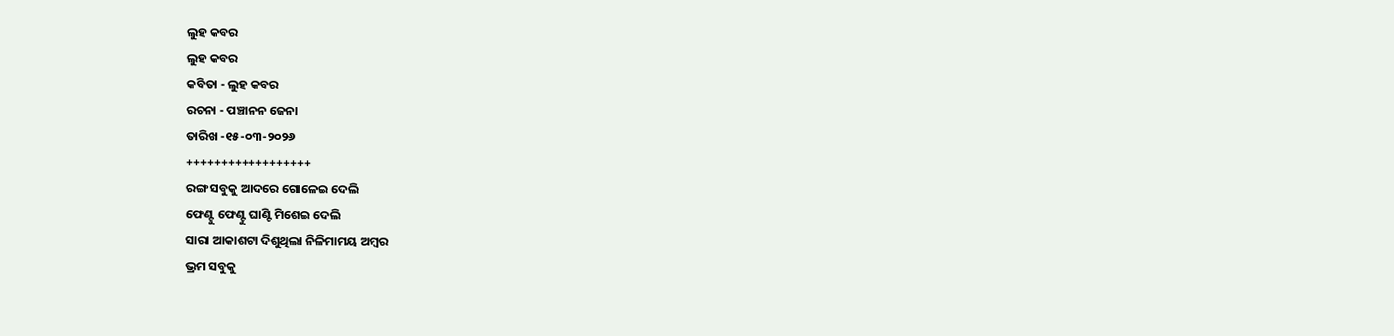ଲୁହ କବର
ଲୁହ କବର
କବିତା - ଲୁହ କବର
ରଚନା - ପଞ୍ଚାନନ ଜେନା
ତାରିଖ -୧୫-୦୩-୨୦୨୬
++++++++++++++++++
ରଙ୍ଗ ସବୁକୁ ଆଦରେ ଗୋଳେଇ ଦେଲି
ଫେଣ୍ଟୁ ଫେଣ୍ଟୁ ଘାଣ୍ଟି ମିଶେଇ ଦେଲି
ସାରା ଆକାଶଟା ଦିଶୁଥିଲା ନିଳିମାମୟ ଅମ୍ବର
ଭ୍ରମ ସବୁକୁ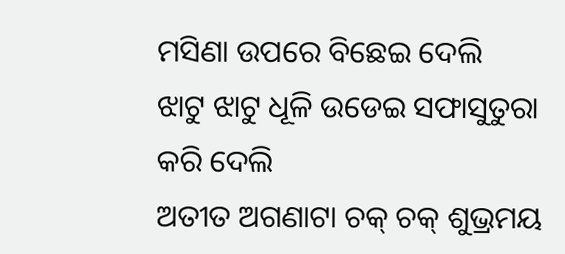ମସିଣା ଉପରେ ବିଛେଇ ଦେଲି
ଝାଟୁ ଝାଟୁ ଧୂଳି ଉଡେଇ ସଫାସୁତୁରା କରି ଦେଲି
ଅତୀତ ଅଗଣାଟା ଚକ୍ ଚକ୍ ଶୁଭ୍ରମୟ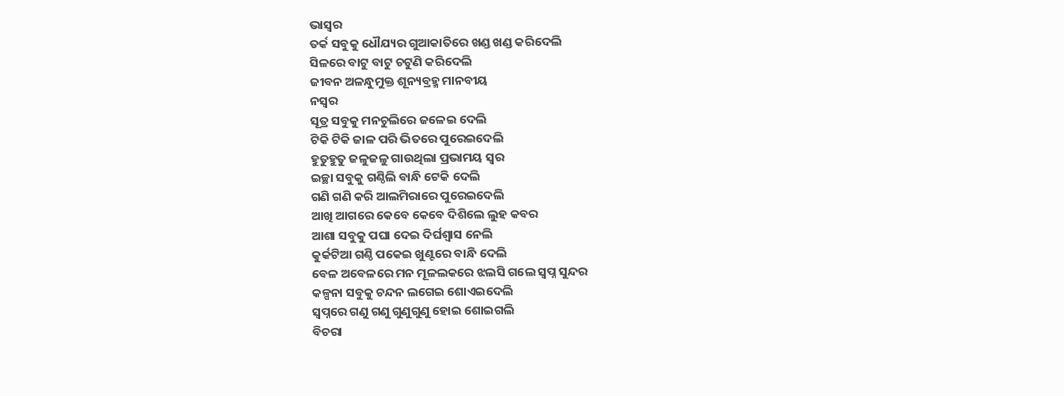ଭାସ୍ୱର
ତର୍କ ସବୁକୁ ଧୌଯ୍ୟର ଗୁଆକାତିରେ ଖଣ୍ଡ ଖଣ୍ଡ କରିଦେଲି
ସିଳରେ ବାଟୁ ବାଟୁ ଚଟୁଣି କରିଦେଲି
ଜୀବନ ଅଳନ୍ଧୁମୁକ୍ତ ଶୂନ୍ୟବ୍ରହ୍ମ ମାନବୀୟ
ନସ୍ବର
ସୂତ୍ର ସବୁକୁ ମନଚୁଲିରେ ଜଳେଇ ଦେଲି
ଟିକି ଟିକି ଜାଳ ପରି ଭିତରେ ପୁରେଇଦେଲି
ହୁତୁହୁତୁ ଜଳୁଜଳୁ ଗାଉଥିଲା ପ୍ରଭାମୟ ସ୍ୱର
ଇଚ୍ଛା ସବୁକୁ ଗଣ୍ଠିଲି ବାନ୍ଧି ଟେକି ଦେଲି
ଗଣି ଗଣି କରି ଆଲମିରାରେ ପୁରେଇଦେଲି
ଆଖି ଆଗରେ କେବେ କେବେ ଦିଶିଲେ ଲୁହ କବର
ଆଶା ସବୁକୁ ପଘା ଦେଇ ଦିର୍ଘଶ୍ୱାସ ନେଲି
କୁର୍କଟିଆ ଗଣ୍ଠି ପକେଇ ଖୁଣ୍ଟରେ ବାନ୍ଧି ଦେଲି
ବେଳ ଅବେଳରେ ମନ ମୂଳଲକରେ ଝଲସି ଗଲେ ସ୍ବପ୍ନ ସୁନ୍ଦର
କଳ୍ପନା ସବୁକୁ ଚନ୍ଦନ ଲଗେଇ ଶୋଏଇଦେଲି
ସ୍ବପ୍ନରେ ଗଣୁ ଗଣୁ ଗୁଣୁଗୁଣୁ ହୋଇ ଶୋଇଗଲି
ବିଚରା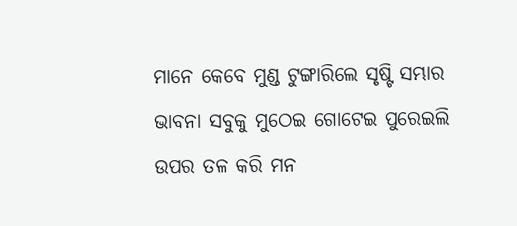ମାନେ କେବେ ମୁଣ୍ଡ ଟୁଙ୍ଗାରିଲେ ସୃଷ୍ଟି ସମ୍ଭାର
ଭାବନା ସବୁକୁ ମୁଠେଇ ଗୋଟେଇ ପୁରେଇଲି
ଉପର ତଳ କରି ମନ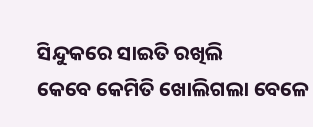ସିନ୍ଦୁକରେ ସାଇତି ରଖିଲି
କେବେ କେମିତି ଖୋଲିଗଲା ବେଳେ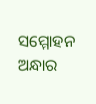ସମ୍ମୋହନ ଅନ୍ଧାର